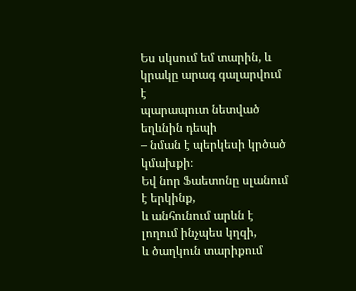Ես սկսում եմ տարին, և կրակը արագ գալարվում է
պարապուտ նետված եղևնին դեպի
– նման է պերկեսի կրծած կմախքի։
Եվ նոր Ֆաետոնը սլանում է երկինք,
և անհունում արևն է լողում ինչպես կղզի,
և ծաղկուն տարիքում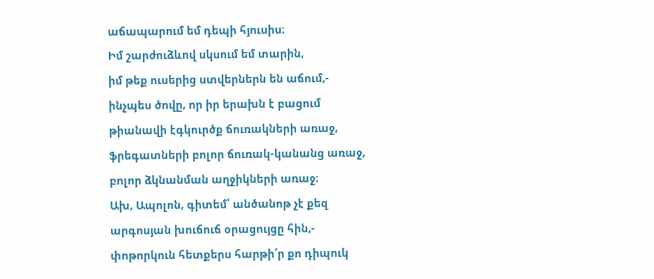աճապարում եմ դեպի հյուսիս։
Իմ շարժուձևով սկսում եմ տարին,
իմ թեք ուսերից ստվերներն են աճում,-
ինչպես ծովը, որ իր երախն է բացում
թիանավի էգկուրծք ճուռակների առաջ,
ֆրեգատների բոլոր ճուռակ-կանանց առաջ,
բոլոր ձկնանման աղջիկների առաջ։
Ախ, Ապոլոն, գիտեմ՝ անծանոթ չէ քեզ
արգոսյան խուճուճ օրացույցը հին,-
փոթորկուն հետքերս հարթի՜ր քո դիպուկ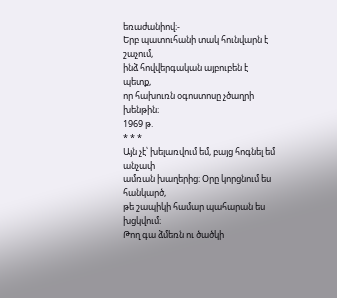եռաժանիով։-
Երբ պատուհանի տակ հունվարն է շաչում,
ինձ հովվերգական այբուբեն է պետք,
որ հախուռն օգոստոսը չծաղրի խենթին։
1969 թ.
* * *
Այն չէ՝ խելառվում եմ, բայց հոգնել եմ անչափ
ամռան խաղերից։ Օրը կորցնում ես հանկարծ,
թե շապիկի համար պահարան ես խցկվում։
Թող գա ձմեռն ու ծածկի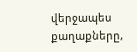վերջապես
քաղաքները,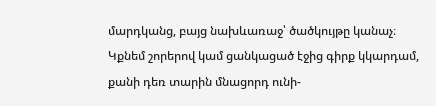մարդկանց, բայց նախևառաջ՝ ծածկույթը կանաչ։
Կքնեմ շորերով կամ ցանկացած էջից գիրք կկարդամ,
քանի դեռ տարին մնացորդ ունի-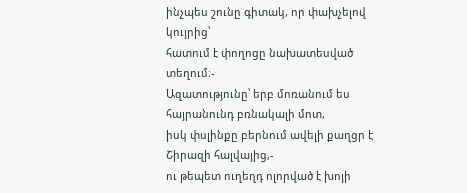ինչպես շունը գիտակ, որ փախչելով կույրից՝
հատում է փողոցը նախատեսված տեղում։-
Ազատությունը՝ երբ մոռանում ես հայրանունդ բռնակալի մոտ,
իսկ փսլինքը բերնում ավելի քաղցր է Շիրազի հալվայից,-
ու թեպետ ուղեղդ ոլորված է խոյի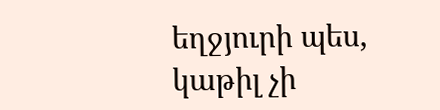եղջյուրի պես,
կաթիլ չի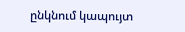ընկնում կապույտ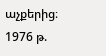աչքերից։
1976 թ.